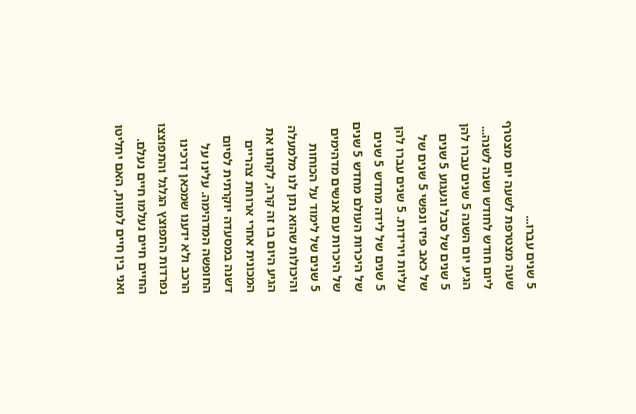5 שנים עברו...
שעה מצטרפת לשעה יום מצטרף ליום חודש לחודש ושנה לשנה... הגיע יום השנה 5 שנים עברו להן 5 שנים של סבל וגעגוע 5 שנים של כאב פיזי ונפשי 5 שנים של עליות וירידות. 5 שנים עברו להן 5 שנים של לידה מחדש 5 שנים של היכרות העולם מחדש 5 שנים של היכרות עם אנשים מדהימים 5 שנים של לימוד על הכוחות והיכולות שהוא נתן לנו מלמעלה הגיע היום בו זה קרה, לקחנו את המכונית אחרי ארוחת צהריים דשנה במסעדה יוקרתית לסיום החופשה המדהימה. עלינו על הרכב ולא ידענו שמכאן דרכינו נפרדות התפוצץ הגלגל והתפוצצו החיים חיים נעלמו חיים נעלם. ואני בין חיים למוות, האם יחליטו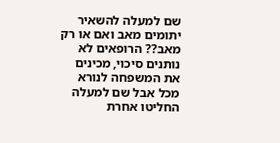שם למעלה להשאיר יתומים מאב ואם או רק מאב?? הרופאים לא נותנים סיכוי, מכינים את המשפחה לנורא מכל אבל שם למעלה החליטו אחרת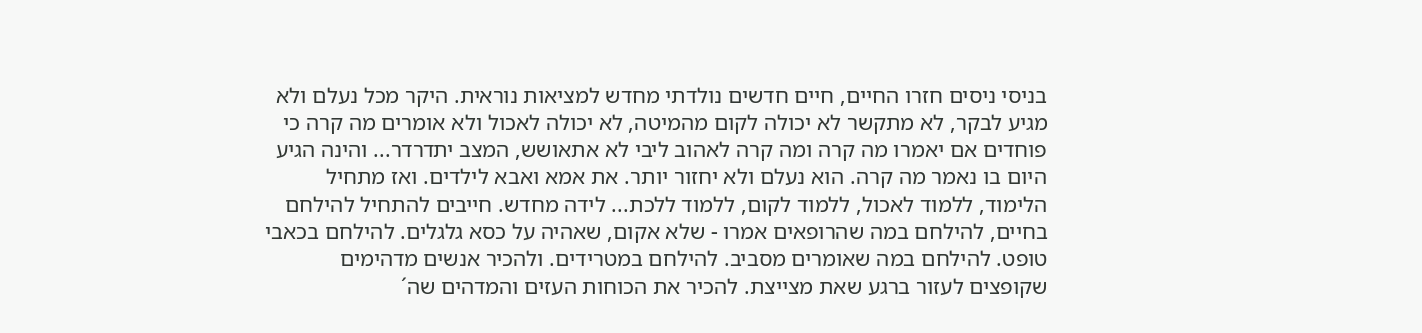בניסי ניסים חזרו החיים, חיים חדשים נולדתי מחדש למציאות נוראית. היקר מכל נעלם ולא מגיע לבקר, לא מתקשר לא יכולה לקום מהמיטה, לא יכולה לאכול ולא אומרים מה קרה כי פוחדים אם יאמרו מה קרה ומה קרה לאהוב ליבי לא אתאושש, המצב יתדרדר... והינה הגיע היום בו נאמר מה קרה. הוא נעלם ולא יחזור יותר. את אמא ואבא לילדים. ואז מתחיל הלימוד, ללמוד לאכול, ללמוד לקום, ללמוד ללכת... לידה מחדש. חייבים להתחיל להילחם בחיים, להילחם במה שהרופאים אמרו - שלא אקום, שאהיה על כסא גלגלים. להילחם בכאבי טופט. להילחם במה שאומרים מסביב. להילחם במטרידים. ולהכיר אנשים מדהימים שקופצים לעזור ברגע שאת מצייצת. להכיר את הכוחות העזים והמדהים שה´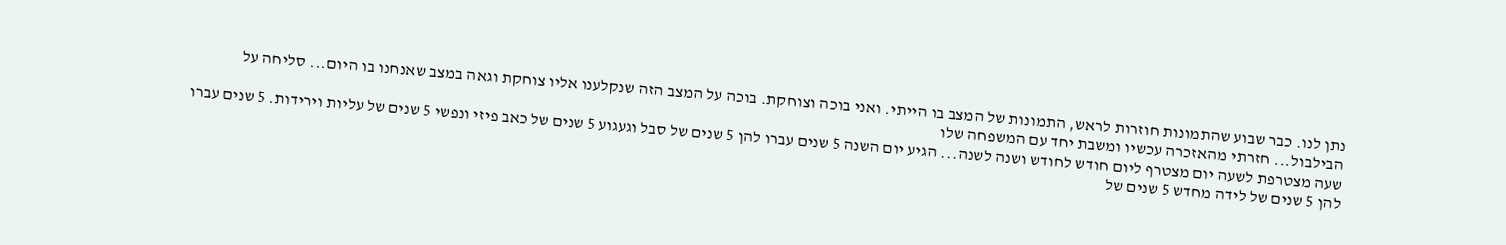נתן לנו. כבר שבוע שהתמונות חוזרות לראש, התמונות של המצב בו הייתי. ואני בוכה וצוחקת. בוכה על המצב הזה שנקלענו אליו צוחקת וגאה במצב שאנחנו בו היום... סליחה על הבילבול... חזרתי מהאזכרה עכשיו ומשבת יחד עם המשפחה שלו
שעה מצטרפת לשעה יום מצטרף ליום חודש לחודש ושנה לשנה... הגיע יום השנה 5 שנים עברו להן 5 שנים של סבל וגעגוע 5 שנים של כאב פיזי ונפשי 5 שנים של עליות וירידות. 5 שנים עברו להן 5 שנים של לידה מחדש 5 שנים של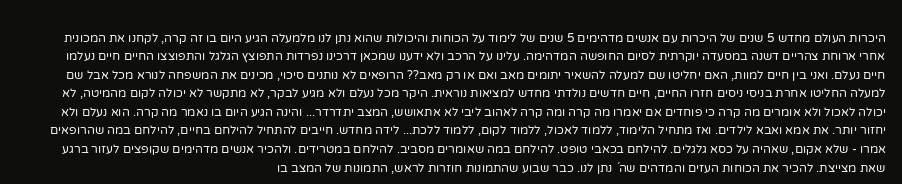היכרות העולם מחדש 5 שנים של היכרות עם אנשים מדהימים 5 שנים של לימוד על הכוחות והיכולות שהוא נתן לנו מלמעלה הגיע היום בו זה קרה, לקחנו את המכונית אחרי ארוחת צהריים דשנה במסעדה יוקרתית לסיום החופשה המדהימה. עלינו על הרכב ולא ידענו שמכאן דרכינו נפרדות התפוצץ הגלגל והתפוצצו החיים חיים נעלמו חיים נעלם. ואני בין חיים למוות, האם יחליטו שם למעלה להשאיר יתומים מאב ואם או רק מאב?? הרופאים לא נותנים סיכוי, מכינים את המשפחה לנורא מכל אבל שם למעלה החליטו אחרת בניסי ניסים חזרו החיים, חיים חדשים נולדתי מחדש למציאות נוראית. היקר מכל נעלם ולא מגיע לבקר, לא מתקשר לא יכולה לקום מהמיטה, לא יכולה לאכול ולא אומרים מה קרה כי פוחדים אם יאמרו מה קרה ומה קרה לאהוב ליבי לא אתאושש, המצב יתדרדר... והינה הגיע היום בו נאמר מה קרה. הוא נעלם ולא יחזור יותר. את אמא ואבא לילדים. ואז מתחיל הלימוד, ללמוד לאכול, ללמוד לקום, ללמוד ללכת... לידה מחדש. חייבים להתחיל להילחם בחיים, להילחם במה שהרופאים אמרו - שלא אקום, שאהיה על כסא גלגלים. להילחם בכאבי טופט. להילחם במה שאומרים מסביב. להילחם במטרידים. ולהכיר אנשים מדהימים שקופצים לעזור ברגע שאת מצייצת. להכיר את הכוחות העזים והמדהים שה´ נתן לנו. כבר שבוע שהתמונות חוזרות לראש, התמונות של המצב בו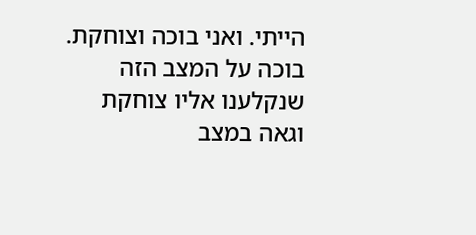הייתי. ואני בוכה וצוחקת. בוכה על המצב הזה שנקלענו אליו צוחקת וגאה במצב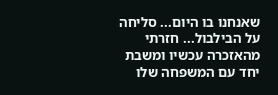שאנחנו בו היום... סליחה על הבילבול... חזרתי מהאזכרה עכשיו ומשבת יחד עם המשפחה שלו